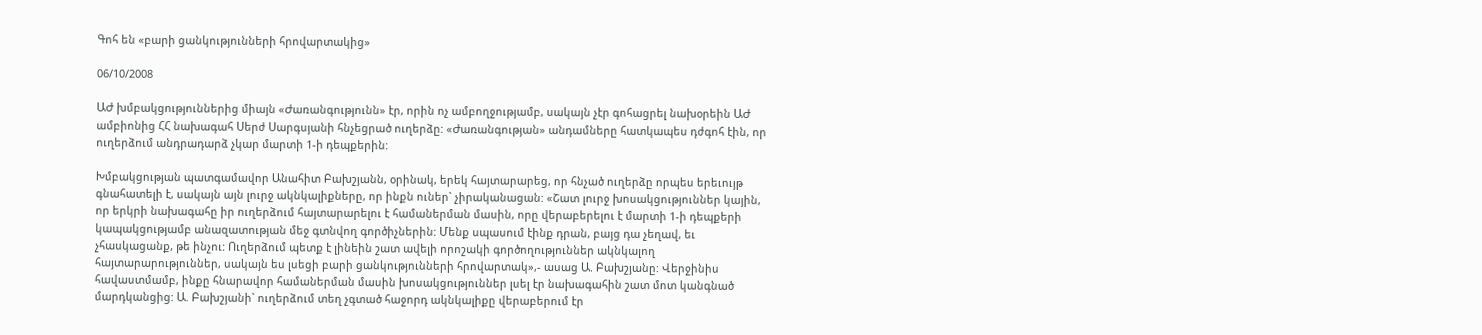Գոհ են «բարի ցանկությունների հրովարտակից»

06/10/2008

ԱԺ խմբակցություններից միայն «Ժառանգությունն» էր, որին ոչ ամբողջությամբ, սակայն չէր գոհացրել նախօրեին ԱԺ ամբիոնից ՀՀ նախագահ Սերժ Սարգսյանի հնչեցրած ուղերձը: «Ժառանգության» անդամները հատկապես դժգոհ էին, որ ուղերձում անդրադարձ չկար մարտի 1-ի դեպքերին:

Խմբակցության պատգամավոր Անահիտ Բախշյանն, օրինակ, երեկ հայտարարեց, որ հնչած ուղերձը որպես երեւույթ գնահատելի է, սակայն այն լուրջ ակնկալիքները, որ ինքն ուներ` չիրականացան: «Շատ լուրջ խոսակցություններ կային, որ երկրի նախագահը իր ուղերձում հայտարարելու է համաներման մասին, որը վերաբերելու է մարտի 1-ի դեպքերի կապակցությամբ անազատության մեջ գտնվող գործիչներին: Մենք սպասում էինք դրան, բայց դա չեղավ, եւ չհասկացանք, թե ինչու: Ուղերձում պետք է լինեին շատ ավելի որոշակի գործողություններ ակնկալող հայտարարություններ, սակայն ես լսեցի բարի ցանկությունների հրովարտակ»,- ասաց Ա. Բախշյանը: Վերջինիս հավաստմամբ, ինքը հնարավոր համաներման մասին խոսակցություններ լսել էր նախագահին շատ մոտ կանգնած մարդկանցից: Ա. Բախշյանի` ուղերձում տեղ չգտած հաջորդ ակնկալիքը վերաբերում էր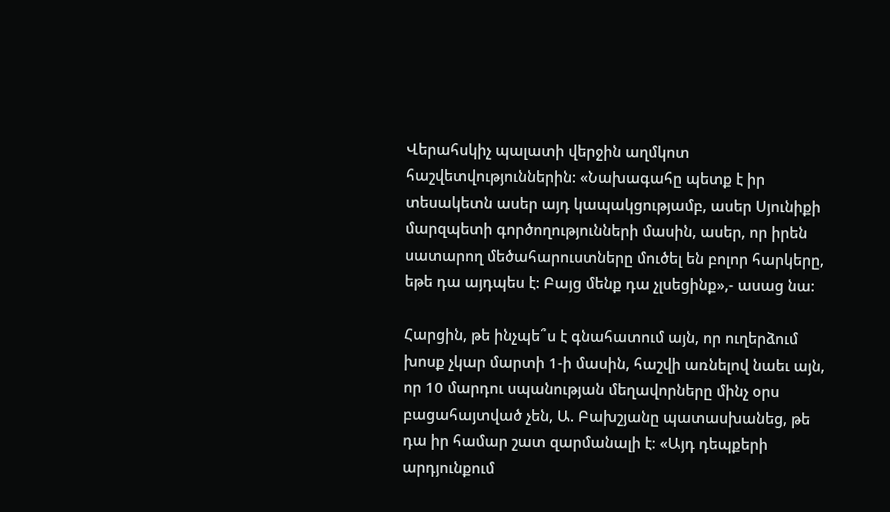Վերահսկիչ պալատի վերջին աղմկոտ հաշվետվություններին: «Նախագահը պետք է իր տեսակետն ասեր այդ կապակցությամբ, ասեր Սյունիքի մարզպետի գործողությունների մասին, ասեր, որ իրեն սատարող մեծահարուստները մուծել են բոլոր հարկերը, եթե դա այդպես է: Բայց մենք դա չլսեցինք»,- ասաց նա:

Հարցին, թե ինչպե՞ս է գնահատում այն, որ ուղերձում խոսք չկար մարտի 1-ի մասին, հաշվի առնելով նաեւ այն, որ 10 մարդու սպանության մեղավորները մինչ օրս բացահայտված չեն, Ա. Բախշյանը պատասխանեց, թե դա իր համար շատ զարմանալի է։ «Այդ դեպքերի արդյունքում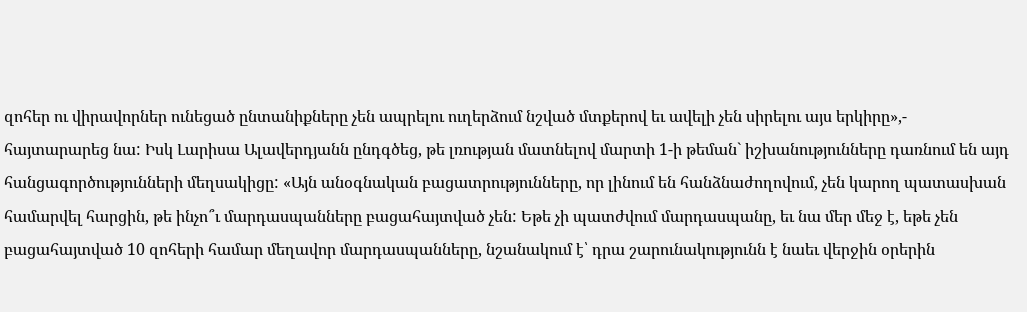զոհեր ու վիրավորներ ունեցած ընտանիքները չեն ապրելու ուղերձում նշված մտքերով եւ ավելի չեն սիրելու այս երկիրը»,- հայտարարեց նա: Իսկ Լարիսա Ալավերդյանն ընդգծեց, թե լռության մատնելով մարտի 1-ի թեման` իշխանությունները դառնում են այդ հանցագործությունների մեղսակիցը: «Այն անօգնական բացատրությունները, որ լինում են հանձնաժողովում, չեն կարող պատասխան համարվել հարցին, թե ինչո՞ւ մարդասպանները բացահայտված չեն: Եթե չի պատժվում մարդասպանը, եւ նա մեր մեջ է, եթե չեն բացահայտված 10 զոհերի համար մեղավոր մարդասպանները, նշանակում է՝ դրա շարունակությունն է նաեւ վերջին օրերին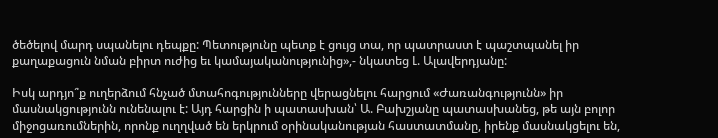ծեծելով մարդ սպանելու դեպքը: Պետությունը պետք է ցույց տա, որ պատրաստ է պաշտպանել իր քաղաքացուն նման բիրտ ուժից եւ կամայականությունից»,- նկատեց Լ. Ալավերդյանը:

Իսկ արդյո՞ք ուղերձում հնչած մտահոգությունները վերացնելու հարցում «Ժառանգությունն» իր մասնակցությունն ունենալու է: Այդ հարցին ի պատասխան՝ Ա. Բախշյանը պատասխանեց, թե այն բոլոր միջոցառումներին, որոնք ուղղված են երկրում օրինականության հաստատմանը, իրենք մասնակցելու են,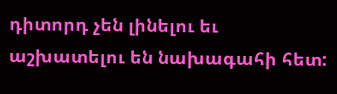դիտորդ չեն լինելու եւ աշխատելու են նախագահի հետ: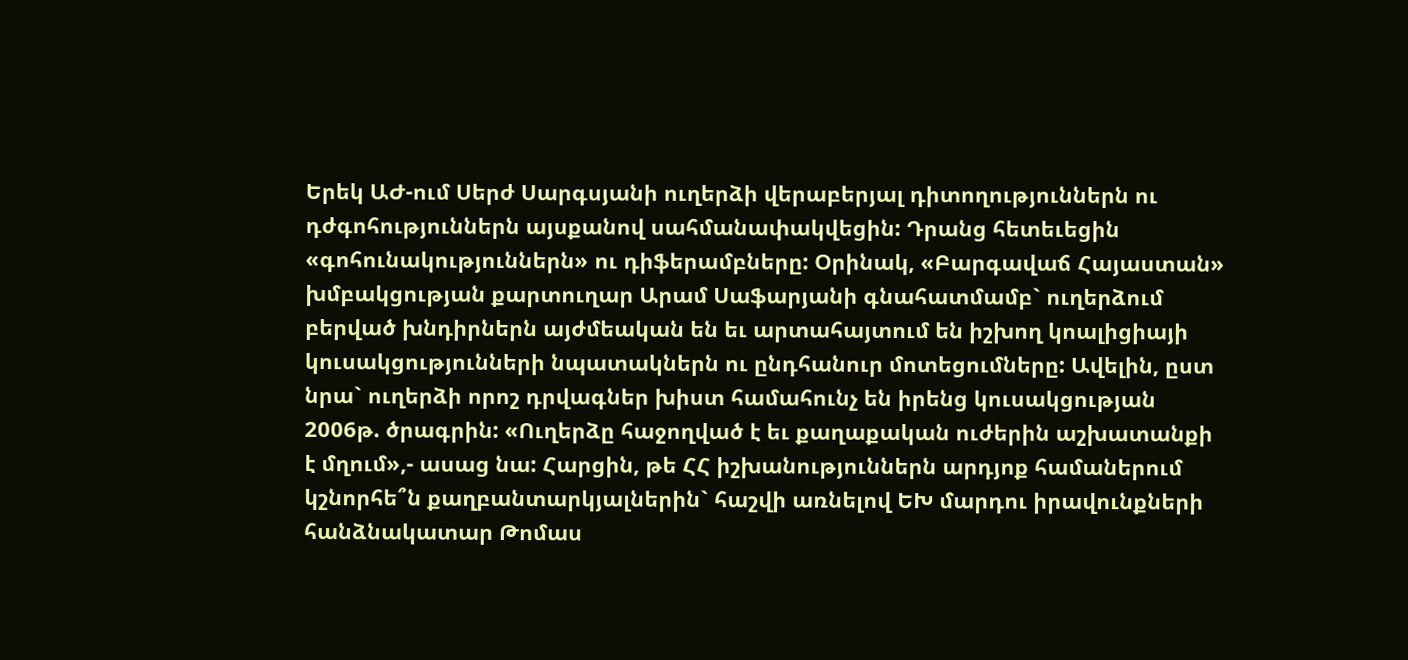Երեկ ԱԺ-ում Սերժ Սարգսյանի ուղերձի վերաբերյալ դիտողություններն ու դժգոհություններն այսքանով սահմանափակվեցին: Դրանց հետեւեցին «գոհունակություններն» ու դիֆերամբները: Օրինակ, «Բարգավաճ Հայաստան» խմբակցության քարտուղար Արամ Սաֆարյանի գնահատմամբ` ուղերձում բերված խնդիրներն այժմեական են եւ արտահայտում են իշխող կոալիցիայի կուսակցությունների նպատակներն ու ընդհանուր մոտեցումները: Ավելին, ըստ նրա` ուղերձի որոշ դրվագներ խիստ համահունչ են իրենց կուսակցության 2006թ. ծրագրին: «Ուղերձը հաջողված է եւ քաղաքական ուժերին աշխատանքի է մղում»,- ասաց նա: Հարցին, թե ՀՀ իշխանություններն արդյոք համաներում կշնորհե՞ն քաղբանտարկյալներին` հաշվի առնելով ԵԽ մարդու իրավունքների հանձնակատար Թոմաս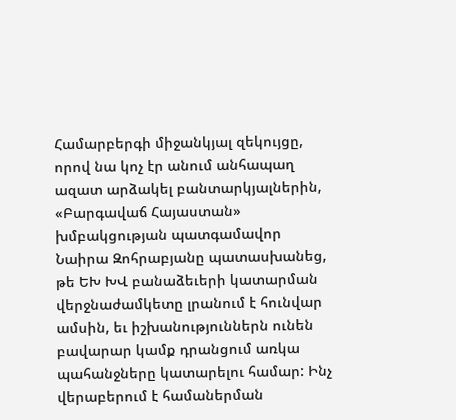Համարբերգի միջանկյալ զեկույցը, որով նա կոչ էր անում անհապաղ ազատ արձակել բանտարկյալներին, «Բարգավաճ Հայաստան» խմբակցության պատգամավոր Նաիրա Զոհրաբյանը պատասխանեց, թե ԵԽ ԽՎ բանաձեւերի կատարման վերջնաժամկետը լրանում է հունվար ամսին, եւ իշխանություններն ունեն բավարար կամք դրանցում առկա պահանջները կատարելու համար: Ինչ վերաբերում է համաներման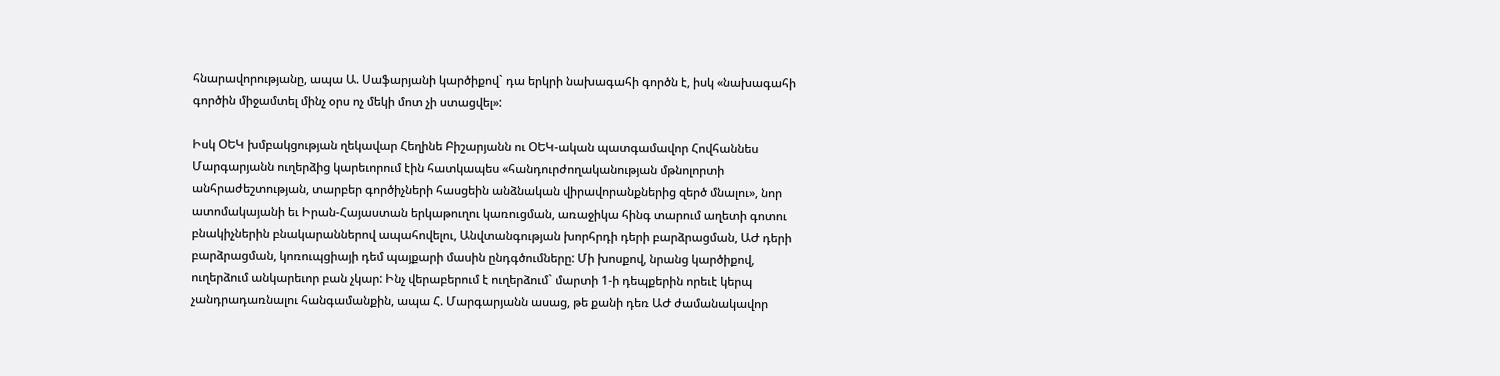հնարավորությանը, ապա Ա. Սաֆարյանի կարծիքով` դա երկրի նախագահի գործն է, իսկ «նախագահի գործին միջամտել մինչ օրս ոչ մեկի մոտ չի ստացվել»:

Իսկ ՕԵԿ խմբակցության ղեկավար Հեղինե Բիշարյանն ու ՕԵԿ-ական պատգամավոր Հովհաննես Մարգարյանն ուղերձից կարեւորում էին հատկապես «հանդուրժողականության մթնոլորտի անհրաժեշտության, տարբեր գործիչների հասցեին անձնական վիրավորանքներից զերծ մնալու», նոր ատոմակայանի եւ Իրան-Հայաստան երկաթուղու կառուցման, առաջիկա հինգ տարում աղետի գոտու բնակիչներին բնակարաններով ապահովելու, Անվտանգության խորհրդի դերի բարձրացման, ԱԺ դերի բարձրացման, կոռուպցիայի դեմ պայքարի մասին ընդգծումները: Մի խոսքով, նրանց կարծիքով, ուղերձում անկարեւոր բան չկար: Ինչ վերաբերում է ուղերձում` մարտի 1-ի դեպքերին որեւէ կերպ չանդրադառնալու հանգամանքին, ապա Հ. Մարգարյանն ասաց, թե քանի դեռ ԱԺ ժամանակավոր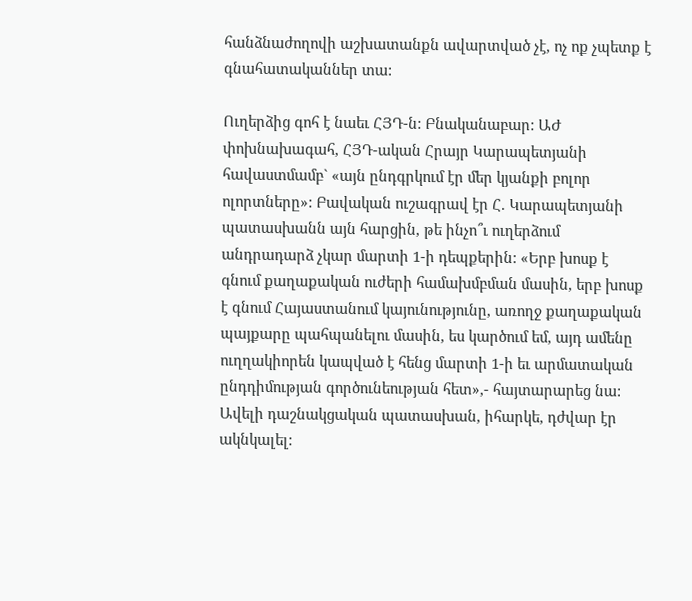հանձնաժողովի աշխատանքն ավարտված չէ, ոչ ոք չպետք է գնահատականներ տա:

Ուղերձից գոհ է նաեւ ՀՅԴ-ն: Բնականաբար: ԱԺ փոխնախագահ, ՀՅԴ-ական Հրայր Կարապետյանի հավաստմամբ` «այն ընդգրկում էր մեր կյանքի բոլոր ոլորտները»: Բավական ուշագրավ էր Հ. Կարապետյանի պատասխանն այն հարցին, թե ինչո՞ւ ուղերձում անդրադարձ չկար մարտի 1-ի դեպքերին: «Երբ խոսք է գնում քաղաքական ուժերի համախմբման մասին, երբ խոսք է գնում Հայաստանում կայունությունը, առողջ քաղաքական պայքարը պահպանելու մասին, ես կարծում եմ, այդ ամենը ուղղակիորեն կապված է հենց մարտի 1-ի եւ արմատական ընդդիմության գործունեության հետ»,- հայտարարեց նա: Ավելի դաշնակցական պատասխան, իհարկե, դժվար էր ակնկալել: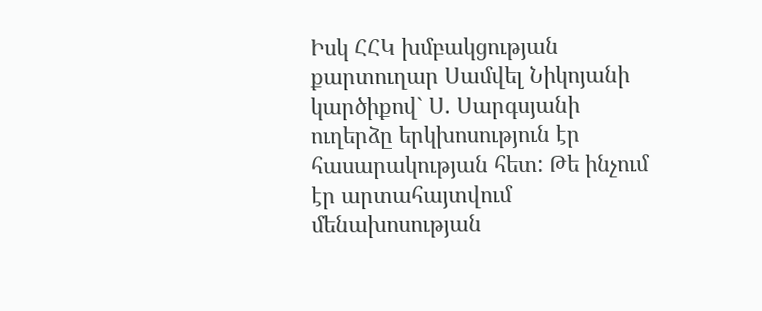Իսկ ՀՀԿ խմբակցության քարտուղար Սամվել Նիկոյանի կարծիքով` Ս. Սարգսյանի ուղերձը երկխոսություն էր հասարակության հետ: Թե ինչում էր արտահայտվում մենախոսության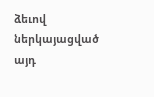ձեւով ներկայացված այդ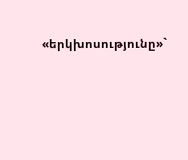«երկխոսությունը»`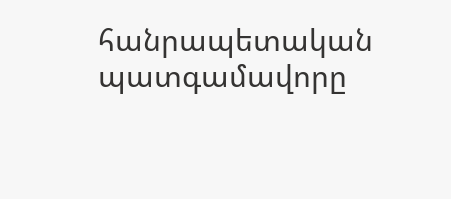հանրապետական պատգամավորը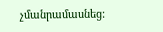չմանրամասնեց: